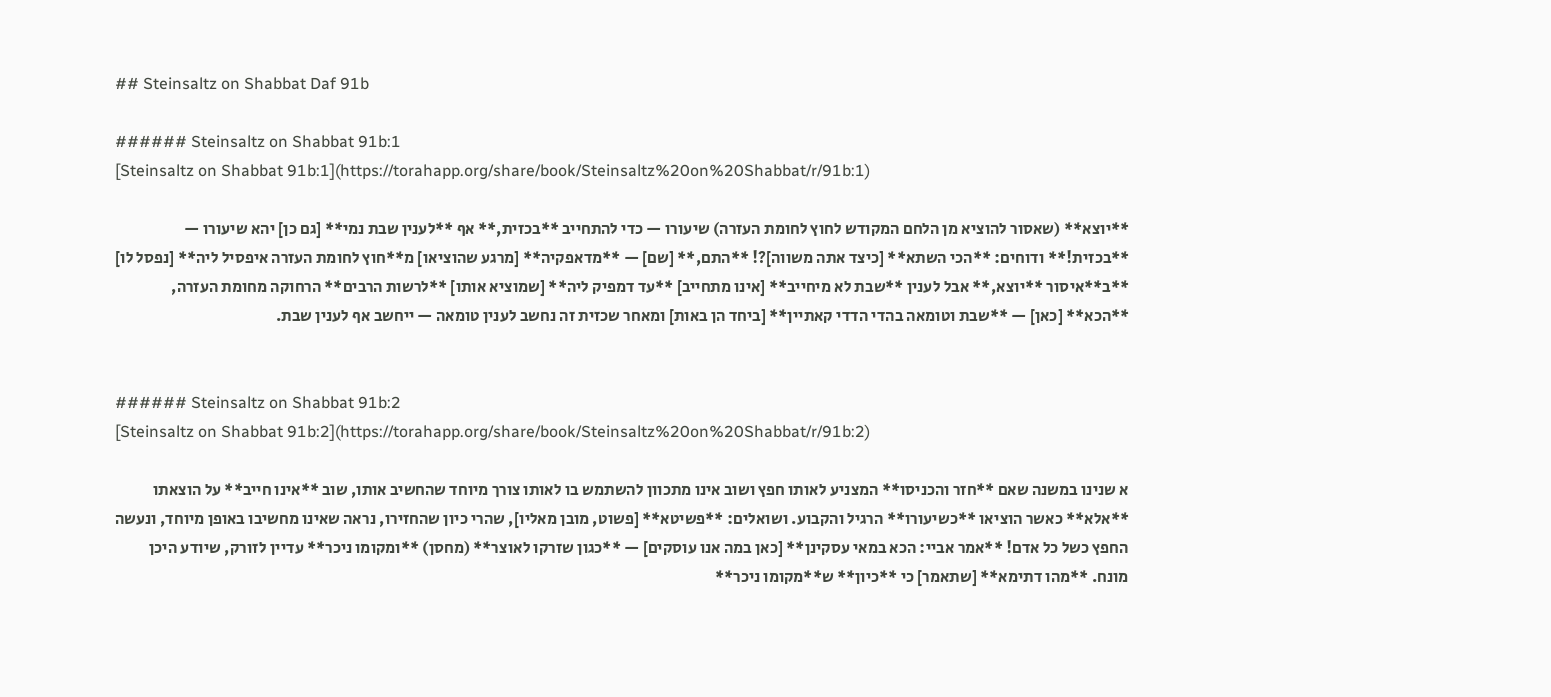## Steinsaltz on Shabbat Daf 91b

###### Steinsaltz on Shabbat 91b:1
[Steinsaltz on Shabbat 91b:1](https://torahapp.org/share/book/Steinsaltz%20on%20Shabbat/r/91b:1)

**יוצא** (שאסור להוציא מן הלחם המקודש לחוץ לחומת העזרה) שיעורו — כדי להתחייב **בכזית,** אף **לענין שבת נמי** [גם כן] יהא שיעורו — **בכזית!** ודוחים: **הכי השתא** [כיצד אתה משווה]?! **התם,** [שם] — **מדאפקיה** [מרגע שהוציאו] מ**חוץ לחומת העזרה איפסיל ליה** [נפסל לו] **ב**איסור **יוצא,** אבל לענין **שבת לא מיחייב** [אינו מתחייב] **עד דמפיק ליה** [שמוציא אותו] **לרשות הרבים** הרחוקה מחומת העזרה, **הכא** [כאן] — **שבת וטומאה בהדי הדדי קאתיין** [ביחד הן באות] ומאחר שכזית זה נחשב לענין טומאה — ייחשב אף לענין שבת.


###### Steinsaltz on Shabbat 91b:2
[Steinsaltz on Shabbat 91b:2](https://torahapp.org/share/book/Steinsaltz%20on%20Shabbat/r/91b:2)

א שנינו במשנה שאם **חזר והכניסו** המצניע לאותו חפץ ושוב אינו מתכוון להשתמש בו לאותו צורך מיוחד שהחשיב אותו, שוב **אינו חייב** על הוצאתו **אלא** כאשר הוציאו **כשיעורו** הרגיל והקבוע. ושואלים: **פשיטא** [פשוט, מובן מאליו], שהרי כיון שהחזירו, נראה שאינו מחשיבו באופן מיוחד, ונעשה החפץ כשל כל אדם! **אמר אביי: הכא במאי עסקינן** [כאן במה אנו עוסקים] — **כגון שזרקו לאוצר** (מחסן) **ומקומו ניכר** עדיין לזורק, שיודע היכן מונח. **מהו דתימא** [שתאמר] כי **כיון** ש**מקומו ניכר**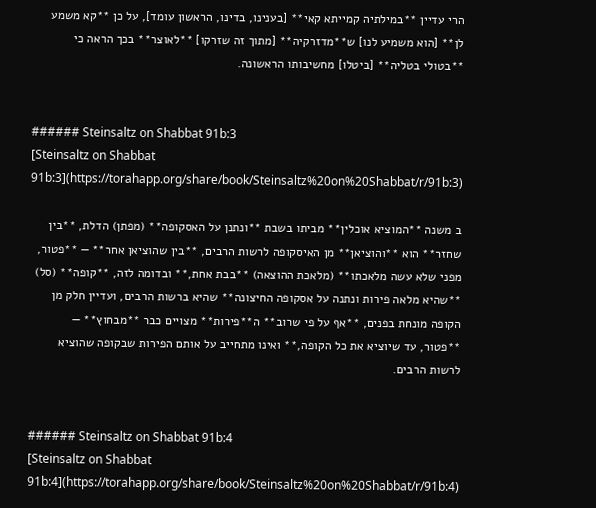הרי עדיין **במילתיה קמייתא קאי** [בענינו, בדינו, הראשון עומד], על כן **קא משמע לן** [הוא משמיע לנו] ש**מדזרקיה** [מתוך זה שזרקו] **לאוצר** בכך הראה כי **בטולי בטליה** [ביטלו] מחשיבותו הראשונה.


###### Steinsaltz on Shabbat 91b:3
[Steinsaltz on Shabbat 91b:3](https://torahapp.org/share/book/Steinsaltz%20on%20Shabbat/r/91b:3)

ב משנה **המוציא אוכלין** מביתו בשבת **ונתנן על האסקופה** (מפתן) הדלת, **בין שחזר** הוא **והוציאן** מן האיסקופה לרשות הרבים, **בין שהוציאן אחר** — **פטור, מפני שלא עשה מלאכתו** (מלאכת ההוצאה) **בבת אחת,** ובדומה לזה, **קופה** (סל) **שהיא מלאה פירות ונתנה על אסקופה החיצונה** שהיא ברשות הרבים, ועדיין חלק מן הקופה מונחת בפנים, **אף על פי שרוב** ה**פירות** מצויים כבר **מבחוץ** — **פטור, עד שיוציא את כל הקופה,** ואינו מתחייב על אותם הפירות שבקופה שהוציא לרשות הרבים.


###### Steinsaltz on Shabbat 91b:4
[Steinsaltz on Shabbat 91b:4](https://torahapp.org/share/book/Steinsaltz%20on%20Shabbat/r/91b:4)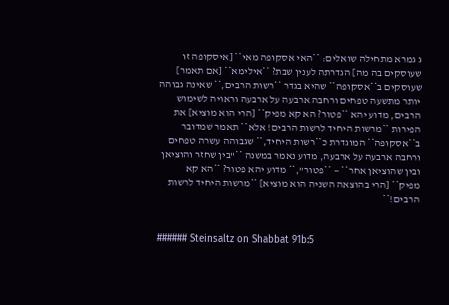ג גמרא מתחילה שואלים: **האי אסקופה מאי** [איסקופה זו שעוסקים בה מה] הגדרתה לענין שבת? **אילימא** [אם תאמר] שעוסקים ב**אסקופה** שהיא בגדר **רשות הרבים,** שאינה גבוהה יותר מתשעה טפחים ורחבה ארבעה על ארבעה וראויה לשימוש הרבים, מדוע יהא **פטור? הא קא מפיק** [הרי הוא מוציא] את הפירות **מרשות היחיד לרשות הרבים! אלא** תאמר שמדובר ב**אסקופה** המוגדרת כ**רשות היחיד,** שגבוהה עשרה טפחים ורחבה ארבעה על ארבעה, מדוע נאמר במשנה **"בין שחזר והוציאן ובין שהוציאן אחר** — **פטור",** מדוע יהא פטור? **הא קא מפיק** [הרי בהוצאה השניה הוא מוציא] **מרשות היחיד לרשות הרבים!**


###### Steinsaltz on Shabbat 91b:5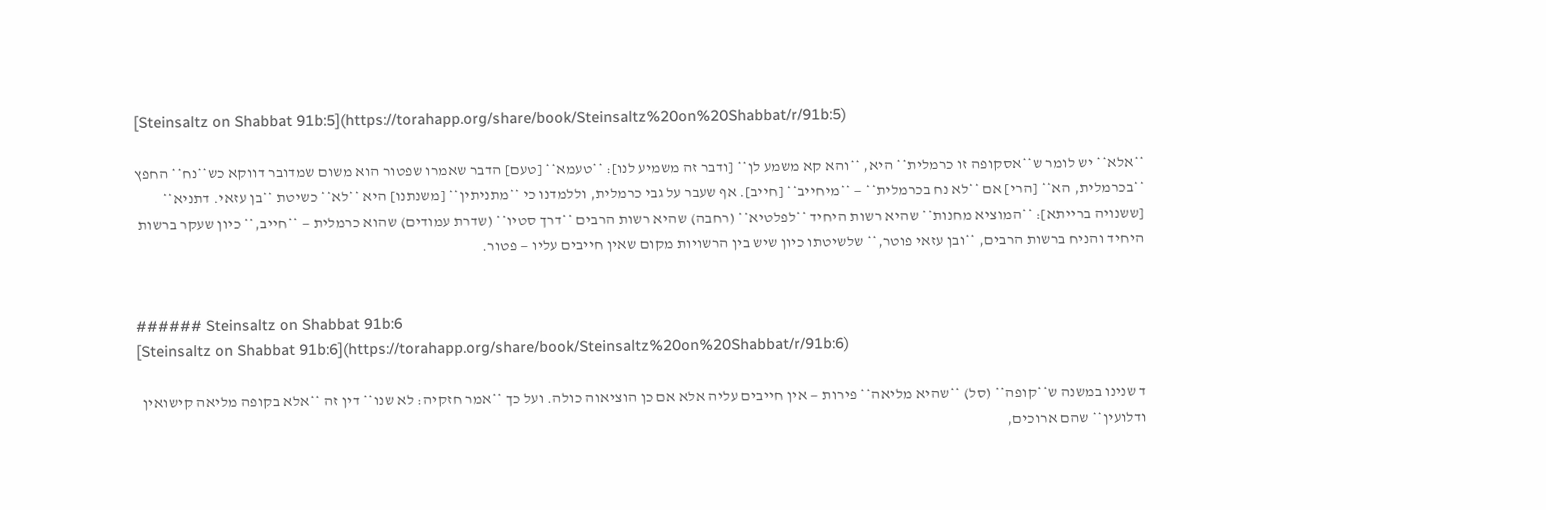[Steinsaltz on Shabbat 91b:5](https://torahapp.org/share/book/Steinsaltz%20on%20Shabbat/r/91b:5)

**אלא** יש לומר ש**אסקופה זו כרמלית** היא, **והא קא משמע לן** [ודבר זה משמיע לנו]: **טעמא** [טעם] הדבר שאמרו שפטור הוא משום שמדובר דווקא כש**נח** החפץ **בכרמלית, הא** [הרי] אם **לא נח בכרמלית** — **מיחייב** [חייב]. אף שעבר על גבי כרמלית, וללמדנו כי **מתניתין** [משנתנו] היא **לא** כשיטת **בן עזאי. דתניא** [ששנויה ברייתא]: **המוציא מחנות** שהיא רשות היחיד **לפלטיא** (רחבה) שהיא רשות הרבים **דרך סטיו** (שדרת עמודים) שהוא כרמלית — **חייב,** כיון שעקר ברשות היחיד והניח ברשות הרבים, **ובן עזאי פוטר,** שלשיטתו כיון שיש בין הרשויות מקום שאין חייבים עליו — פטור.


###### Steinsaltz on Shabbat 91b:6
[Steinsaltz on Shabbat 91b:6](https://torahapp.org/share/book/Steinsaltz%20on%20Shabbat/r/91b:6)

ד שנינו במשנה ש**קופה** (סל) **שהיא מליאה** פירות — אין חייבים עליה אלא אם כן הוציאוה כולה. ועל כך **אמר חזקיה: לא שנו** דין זה **אלא בקופה מליאה קישואין ודלועין** שהם ארוכים,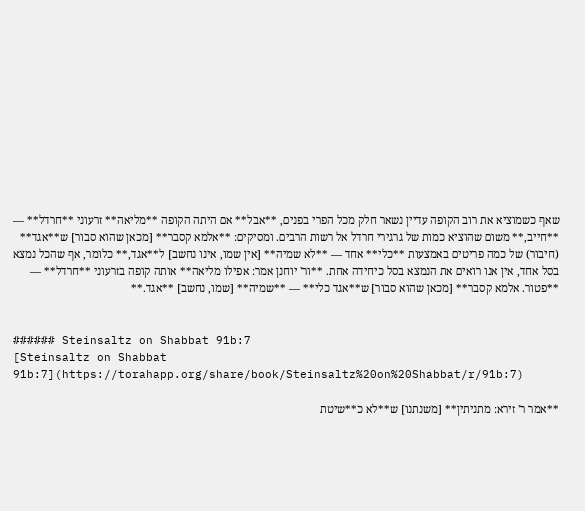שאף כשמוציא את רוב הקופה עדיין נשאר חלק מכל הפרי בפנים, **אבל** אם היתה הקופה **מליאה** זרעוני **חרדל** — **חייב,** משום שהוציא כמות של גרגירי חרדל אל רשות הרבים. ומסיקים: **אלמא קסבר** [מכאן שהוא סבור] ש**אגד** (חיבור) של כמה פריטים באמצעות **כלי** אחד — **לא שמיה** [אין שמו, אינו נחשב] ל**אגד,** כלומר, אף שהכל נמצא בסל אחד, אין אנו רואים את הנמצא בסל כיחידה אחת. **ור' יוחנן אמר: אפילו מליאה** אותה קופה בזרעוני **חרדל** — **פטור. אלמא קסבר** [מכאן שהוא סבור] ש**אגד כלי** — **שמיה** [שמו, נחשב] **אגד.**


###### Steinsaltz on Shabbat 91b:7
[Steinsaltz on Shabbat 91b:7](https://torahapp.org/share/book/Steinsaltz%20on%20Shabbat/r/91b:7)

**אמר ר' זירא: מתניתין** [משנתנו] ש**לא כ**שיטת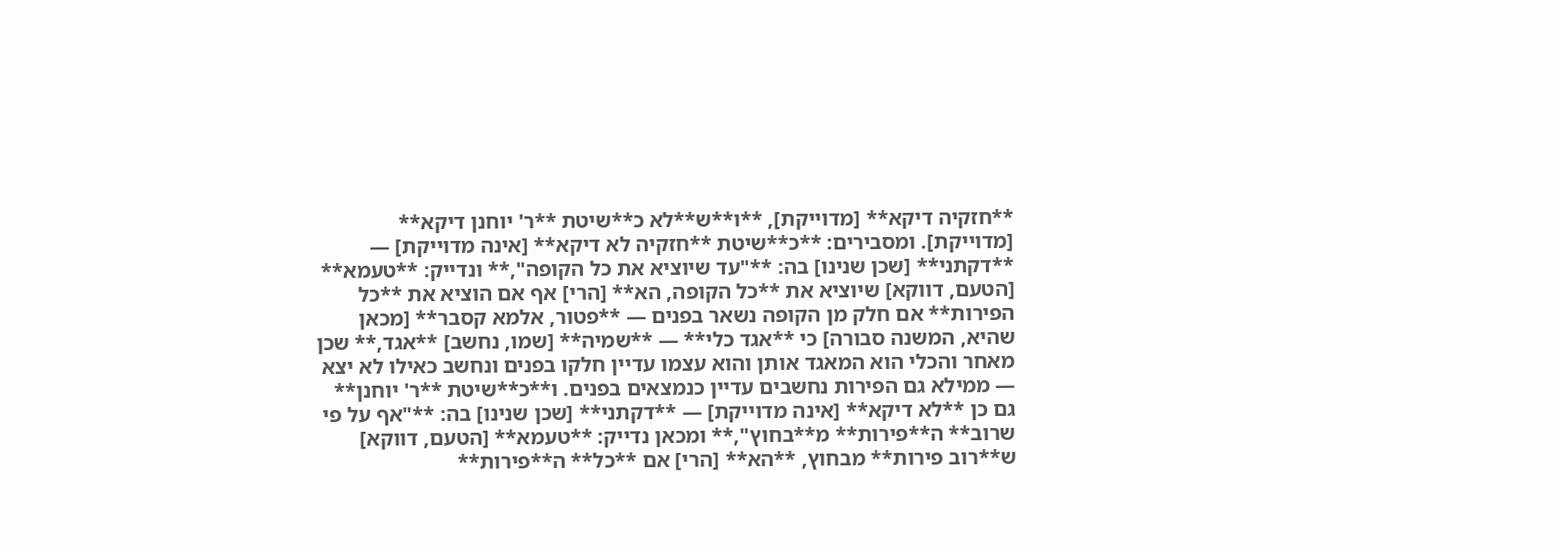**חזקיה דיקא** [מדוייקת], **ו**ש**לא כ**שיטת **ר' יוחנן דיקא** [מדוייקת]. ומסבירים: **כ**שיטת **חזקיה לא דיקא** [אינה מדוייקת] — **דקתני** [שכן שנינו] בה: **"עד שיוציא את כל הקופה",** ונדייק: **טעמא** [הטעם, דווקא] שיוציא את **כל הקופה, הא** [הרי] אף אם הוציא את **כל הפירות** אם חלק מן הקופה נשאר בפנים — **פטור, אלמא קסבר** [מכאן שהיא, המשנה סבורה] כי **אגד כלי** — **שמיה** [שמו, נחשב] **אגד,** שכן מאחר והכלי הוא המאגד אותן והוא עצמו עדיין חלקו בפנים ונחשב כאילו לא יצא — ממילא גם הפירות נחשבים עדיין כנמצאים בפנים. ו**כ**שיטת **ר' יוחנן** גם כן **לא דיקא** [אינה מדוייקת] — **דקתני** [שכן שנינו] בה: **"אף על פי שרוב** ה**פירות** מ**בחוץ",** ומכאן נדייק: **טעמא** [הטעם, דווקא] ש**רוב פירות** מבחוץ, **הא** [הרי] אם **כל** ה**פירות**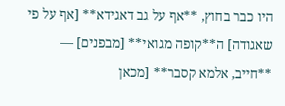היו כבר בחוץ, **אף על גב דאגידא** [אף על פי שאגודה] ה**קופה מגואי** [מבפנים] — **חייב, אלמא קסבר** [מכאן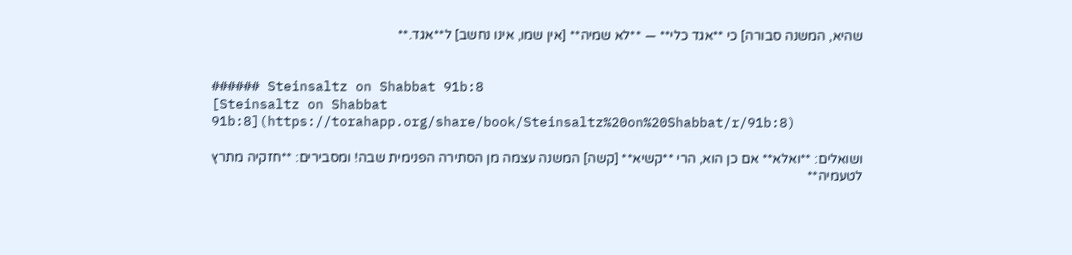שהיא, המשנה סבורה] כי **אגד כלי** — **לא שמיה** [אין שמו, אינו נחשב] ל**אגד.**


###### Steinsaltz on Shabbat 91b:8
[Steinsaltz on Shabbat 91b:8](https://torahapp.org/share/book/Steinsaltz%20on%20Shabbat/r/91b:8)

ושואלים: **ואלא** אם כן הוא, הרי **קשיא** [קשה] המשנה עצמה מן הסתירה הפנימית שבה! ומסבירים: **חזקיה מתרץ לטעמיה**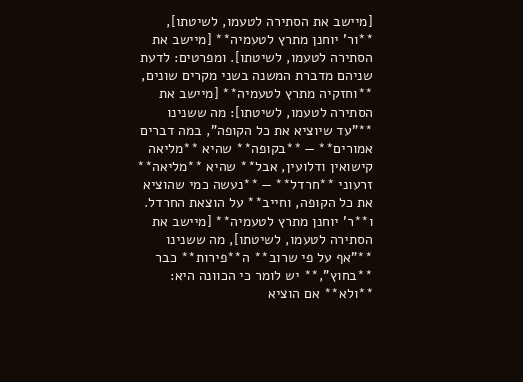[מיישב את הסתירה לטעמו, לשיטתו], **ור' יוחנן מתרץ לטעמיה** [מיישב את הסתירה לטעמו, לשיטתו]. ומפרטים: לדעת שניהם מדברת המשנה בשני מקרים שונים, **וחזקיה מתרץ לטעמיה** [מיישב את הסתירה לטעמו, לשיטתו]: מה ששנינו **"עד שיוציא את כל הקופה", במה דברים אמורים** — **בקופה** שהיא **מליאה קישואין ודלועין, אבל** שהיא **מליאה** זרעוני **חרדל** — **נעשה כמי שהוציא את כל הקופה, וחייב** על הוצאת החרדל. ו**ר' יוחנן מתרץ לטעמיה** [מיישב את הסתירה לטעמו, לשיטתו], מה ששנינו **"אף על פי שרוב** ה**פירות** כבר **בחוץ",** יש לומר כי הכוונה היא: **ולא** אם הוציא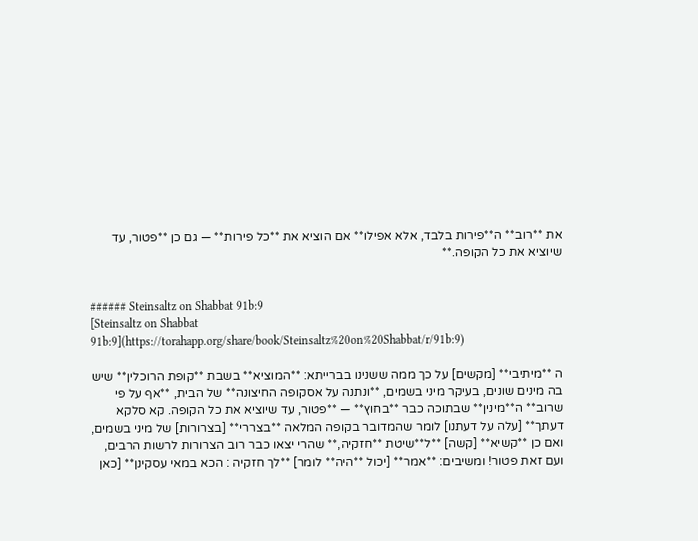את **רוב** ה**פירות בלבד, אלא אפילו** אם הוציא את **כל פירות** — גם כן **פטור, עד שיוציא את כל הקופה.**


###### Steinsaltz on Shabbat 91b:9
[Steinsaltz on Shabbat 91b:9](https://torahapp.org/share/book/Steinsaltz%20on%20Shabbat/r/91b:9)

ה **מיתיבי** [מקשים] על כך ממה ששנינו בברייתא: **המוציא** בשבת **קופת הרוכלין** שיש בה מינים שונים, בעיקר מיני בשמים, **ונתנה על אסקופה החיצונה** של הבית, **אף על פי שרוב** ה**מינין** שבתוכה כבר **בחוץ** — **פטור, עד שיוציא את כל הקופה. קא סלקא דעתך** [עלה על דעתנו] לומר שהמדובר בקופה המלאה **בצררי** [בצרורות] של מיני בשמים, ואם כן **קשיא** [קשה] **ל**שיטת **חזקיה,** שהרי יצאו כבר רוב הצרורות לרשות הרבים, ועם זאת פטור! ומשיבים: **אמר** [יכול **היה** לומר] **לך חזקיה : הכא במאי עסקינן** [כאן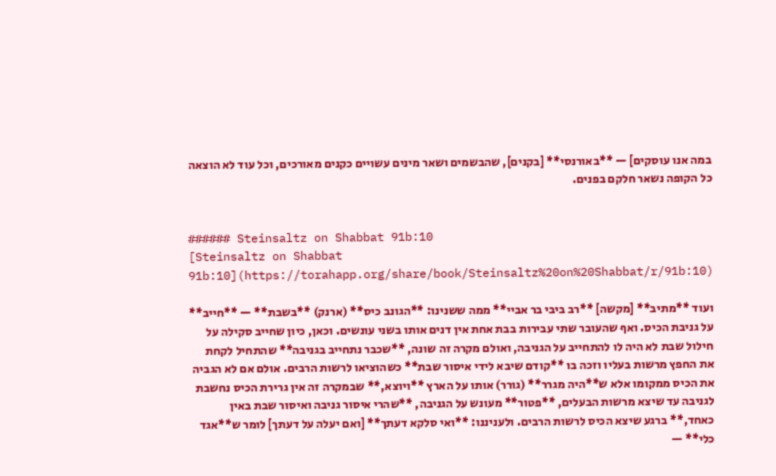במה אנו עוסקים] — **באורנסי** [בקנים], שהבשמים ושאר מינים עשויים כקנים מאורכים, וכל עוד לא הוצאה כל הקופה נשאר חלקם בפנים.


###### Steinsaltz on Shabbat 91b:10
[Steinsaltz on Shabbat 91b:10](https://torahapp.org/share/book/Steinsaltz%20on%20Shabbat/r/91b:10)

ועוד **מתיב** [מקשה] **רב ביבי בר אביי** ממה ששנינו: **הגונב כיס** (ארנק) **בשבת** — **חייב** על גניבת הכיס. ואף שהעובר שתי עבירות בבת אחת אין דנים אותו בשני עונשים. וכאן, כיון שחייב סקילה על חילול שבת לא היה לו להתחייב על הגניבה, ואולם מקרה זה שונה, **שכבר נתחייב בגניבה** שהתחיל לקחת את החפץ מרשות בעליו וזכה בו **קודם שיבא לידי איסור שבת** כשהוציאו לרשות הרבים. אולם אם לא הגביה את הכיס ממקומו אלא ש**היה מגרר** (גורר) אותו על הארץ **ויוצא,** שבמקרה זה אין גרירת הכיס נחשבת לגניבה עד שיצא מרשות הבעלים, **פטור** מעונש על הגניבה, **שהרי איסור גניבה ואיסור שבת באין כאחד,** ברגע שיצא הכיס לרשות הרבים. ולעניננו: **ואי סלקא דעתך** [ואם יעלה על דעתך] לומר ש**אגד כלי** —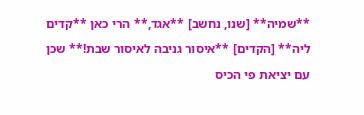**שמיה** [שנו, נחשב] **אגד,** הרי כאן **קדים ליה** [הקדים] **איסור גניבה לאיסור שבת!** שכן עם יציאת פי הכיס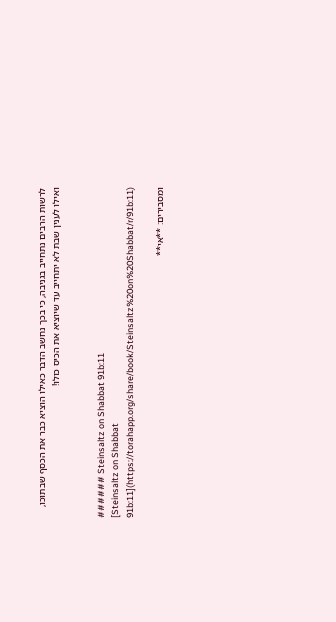לרשות הרבים נתחייב בגניבה, כי בכך נחשב הדבר כאילו הוציא כבר את הכסף שבתוכו, ואילו לענין שבת לא יתחייב עד שיוציא את הכיס כולו!


###### Steinsaltz on Shabbat 91b:11
[Steinsaltz on Shabbat 91b:11](https://torahapp.org/share/book/Steinsaltz%20on%20Shabbat/r/91b:11)

ומסבירים: **אי**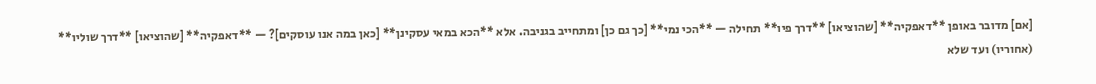[אם] מדובר באופן **דאפקיה** [שהוציאו] **דרך פיו** תחילה — **הכי נמי** [כך גם כן] ומתחייב בגניבה. אלא **הכא במאי עסקינן** [כאן במה אנו עוסקים]? — **דאפקיה** [שהוציאו] **דרך שוליו** (אחוריו) ועד שלא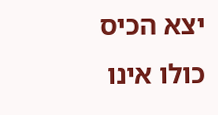יצא הכיס כולו אינו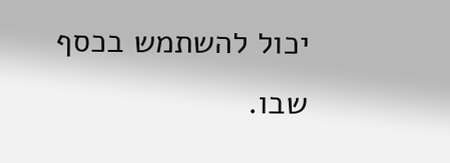יכול להשתמש בכסף שבו.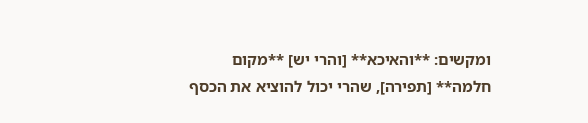ומקשים: **והאיכא** [והרי יש] **מקום חלמה** [תפירה], שהרי יכול להוציא את הכסף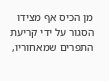מן הכיס אף מצידו הסגור על ידי קריעת התפרים שמאחוריו,